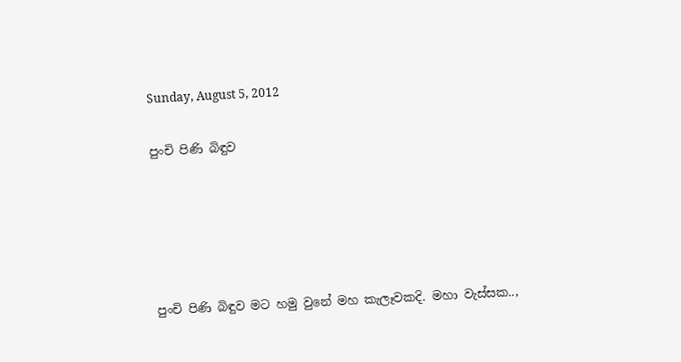Sunday, August 5, 2012

පුංචි පිණි බිඳුව





පුංචි පිණි බිඳුව මට හමු වුනේ මහ කැලෑවකදි. මහා වැස්සක..,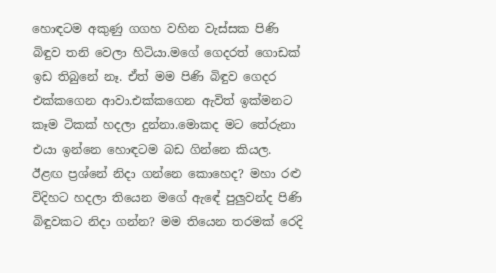හොඳටම අකුණු ගගහ වහින වැස්සක පිණි බිඳුව තනි වෙලා හිටියා.මගේ ගෙදරත් ගොඩක් ඉඩ තිබුනේ නෑ. ඒත් මම පිණි බිඳුව ගෙදර එක්කගෙන ආවා.එක්කගෙන ඇවිත් ඉක්මනට කෑම ටිකක් හදලා දුන්නා.මොකද මට තේරුනා එයා ඉන්නෙ හොඳටම බඩ ගින්නෙ කියල.  ඊළඟ ප්‍රශ්නේ නිදා ගන්නෙ කොහෙද? මහා රළු විදිහට හදලා තියෙන මගේ ඇඳේ පුලුවන්ද පිණි බිඳුවකට නිදා ගන්න? මම තියෙන තරමක් රෙදි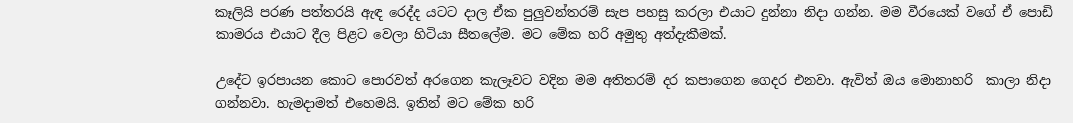කෑලියි පරණ පත්තරයි ඇඳ රෙද්ද යටට දාල ඒක පුලුවන්තරම් සැප පහසු කරලා එයාට දුන්නා නිදා ගන්න. මම වීරයෙක් වගේ ඒ පොඩි කාමරය එයාට දීල පිළට වෙලා හිටියා සීතලේම. මට මේක හරි අමුතු අත්දැකීමක්.

උදේට ඉරපායන කොට පොරවත් අරගෙන කැලෑවට වදින මම අතිතරම් දර කපාගෙන ගෙදර එනවා. ඇවිත් ඔය මොනාහරි  කාලා නිදා ගන්නවා. හැමදාමත් එහෙමයි. ඉතින් මට මේක හරි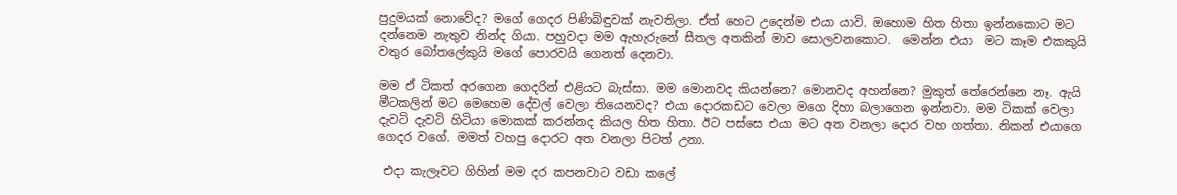පුදුමයක් නොවේද? මගේ ගෙදර පිණිබිඳුවක් නැවතිලා. ඒත් හෙට උදෙන්ම එයා යාවි. ඔහොම හිත හිතා ඉන්නකොට මට දන්නෙම නැතුව නින්ද ගියා. පහුවදා මම ඇහැරුනේ සීතල අතකින් මාව සොලවනකොට.  මෙන්න එයා  මට කෑම එකකුයි වතුර බෝතලේකුයි මගේ පොරවයි ගෙනත් දෙනවා.

මම ඒ ටිකත් අරගෙන ගෙදරින් එළියට බැස්සා. මම මොනවද කියන්නෙ? මොනවද අහන්නෙ? මුකුත් තේරෙන්නෙ නෑ. ඇයි මීටකලින් මට මෙහෙම දේවල් වෙලා තියෙනවද? එයා දොරකඩට වෙලා මගෙ දිහා බලාගෙන ඉන්නවා. මම ටිකක් වෙලා දැවටි දැවටි හිටියා මොකක් කරන්නද කියල හිත හිතා. ඊට පස්සෙ එයා මට අත වනලා දොර වහ ගත්තා. නිකන් එයාගෙ ගෙදර වගේ. මමත් වහපු දොරට අත වනලා පිටත් උනා.

 එදා කැලෑවට ගිහින් මම දර කපනවාට වඩා කලේ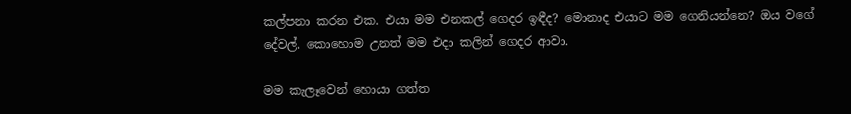කල්පනා කරන එක. එයා මම එනකල් ගෙදර ඉඳීද? මොනාද එයාට මම ගෙනියන්නෙ? ඔය වගේ දේවල්. කොහොම උනත් මම එදා කලින් ගෙදර ආවා.

මම කැලෑවෙන් හොයා ගත්ත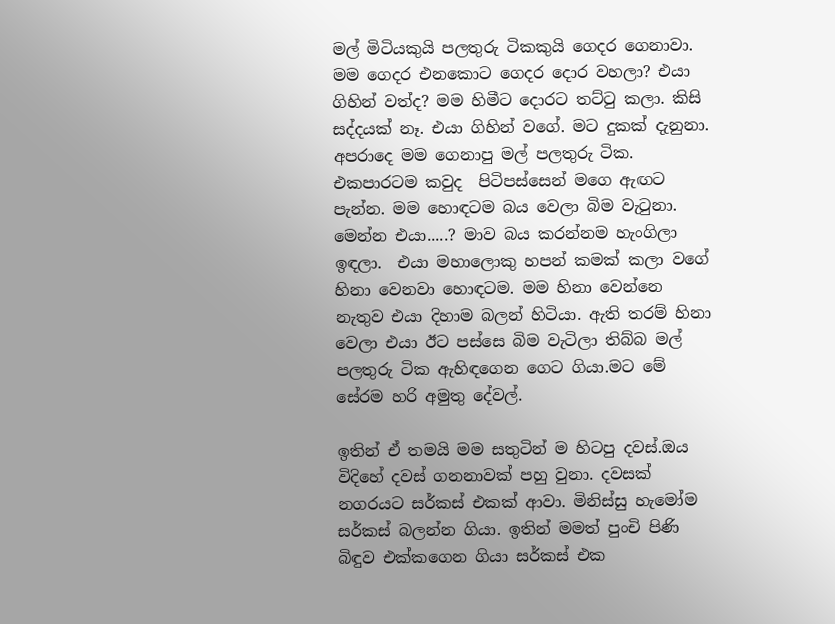මල් මිටියකුයි පලතුරු ටිකකුයි ගෙදර ගෙනාවා. මම ගෙදර එනකොට ගෙදර දොර වහලා? එයා ගිහින් වත්ද? මම හිමීට දොරට තට්ටු කලා. කිසි සද්දයක් නෑ. එයා ගිහින් වගේ. මට දුකක් දැනුනා. අපරාදෙ මම ගෙනාපු මල් පලතුරු ටික. එකපාරටම කවුද  පිටිපස්සෙන් මගෙ ඇඟට පැන්න. මම හොඳටම බය වෙලා බිම වැටුනා. මෙන්න එයා.....? මාව බය කරන්නම හැංගිලා ඉඳලා.  එයා මහාලොකු හපන් කමක් කලා වගේ හිනා වෙනවා හොඳටම. මම හිනා වෙන්නෙ නැතුව එයා දිහාම බලන් හිටියා. ඇති තරම් හිනා වෙලා එයා ඊට පස්සෙ බිම වැටිලා තිබ්බ මල් පලතුරු ටික ඇහිඳගෙන ගෙට ගියා.මට මේ සේරම හරි අමුතු දේවල්.

ඉතින් ඒ තමයි මම සතුටින් ම හිටපු දවස්.ඔය විදිහේ දවස් ගනනාවක් පහු වුනා. දවසක් නගරයට සර්කස් එකක් ආවා. මිනිස්සු හැමෝම සර්කස් බලන්න ගියා. ඉතින් මමත් පුංචි පිණි බිඳුව එක්කගෙන ගියා සර්කස් එක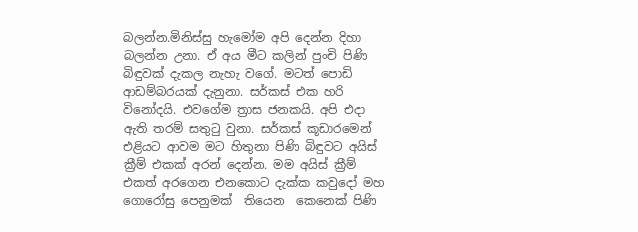බලන්න.මිනිස්සු හැමෝම අපි දෙන්න දිහා බලන්න උනා. ඒ අය මීට කලින් පුංචි පිණි බිඳුවක් දැකල නැහැ වගේ. මටත් පොඩි ආඩම්බරයක් දැනුනා. සර්කස් එක හරි  විනෝදයි. එවගේම ත්‍රාස ජනකයි. අපි එදා ඇති තරම් සතුටු වුනා. සර්කස් කූඩාරමෙන් එළියට ආවම මට හිතුනා පිණි බිඳුවට අයිස් ක්‍රීම් එකක් අරන් දෙන්න. මම අයිස් ක්‍රීම් එකත් අරගෙන එනකොට දැක්ක කවුදෝ මහ ගොරෝසු පෙනුමක්  තියෙන  කෙනෙක් පිණි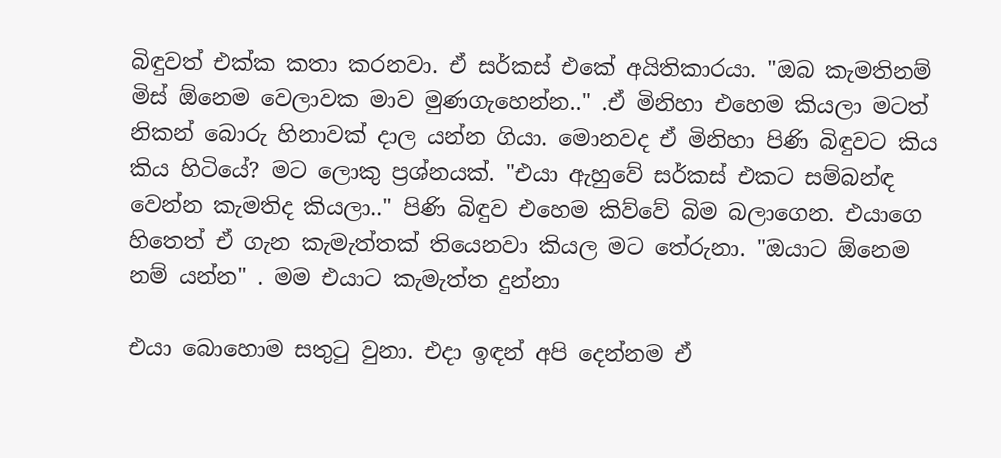බිඳුවත් එක්ක කතා කරනවා. ඒ සර්කස් එකේ අයිතිකාරයා. "ඔබ කැමතිනම් මිස් ඕනෙම වෙලාවක මාව මුණගැහෙන්න.." .ඒ මිනිහා එහෙම කියලා මටත් නිකන් බොරු හිනාවක් දාල යන්න ගියා. මොනවද ඒ මිනිහා පිණි බිඳුවට කිය කිය හිටියේ? මට ලොකු ප්‍රශ්නයක්. "එයා ඇහුවේ සර්කස් එකට සම්බන්ඳ වෙන්න කැමතිද කියලා.." පිණි බිඳුව එහෙම කිව්වේ බිම බලාගෙන. එයාගෙ හිතෙත් ඒ ගැන කැමැත්තක් තියෙනවා කියල මට තේරුනා. "ඔයාට ඕනෙම නම් යන්න" . මම එයාට කැමැත්ත දුන්නා

එයා බොහොම සතුටු වුනා. එදා ඉඳන් අපි දෙන්නම ඒ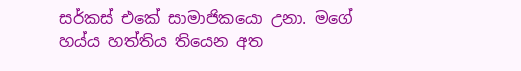සර්කස් එකේ සාමාජිකයො උනා. මගේ හය්ය හත්තිය තියෙන අත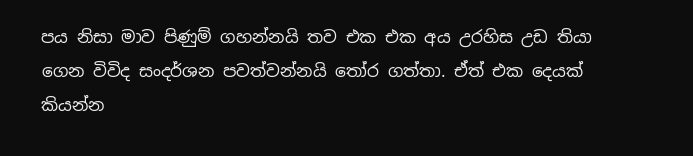පය නිසා මාව පිණුම් ගහන්නයි තව එක එක අය උරහිස උඩ තියා ගෙන විවිද සංදර්ශන පවත්වන්නයි තෝර ගත්තා. ඒත් එක දෙයක් කියන්න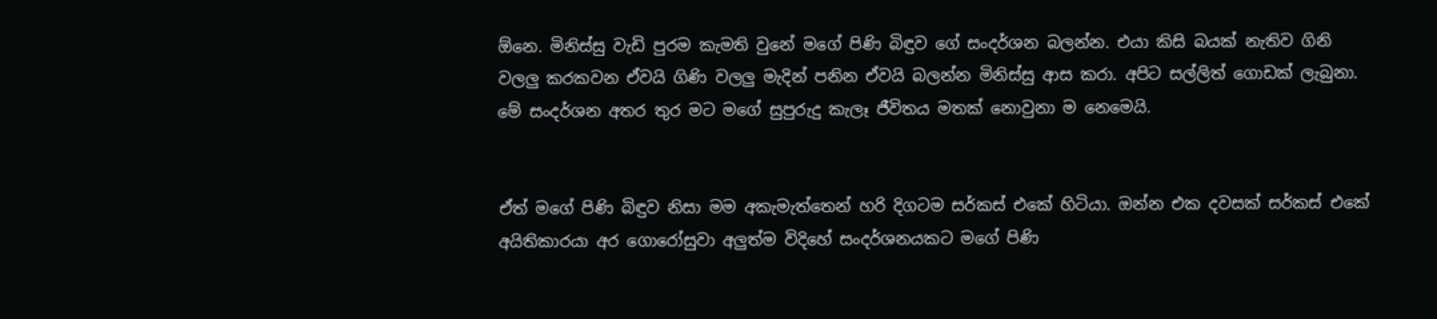ඕනෙ. මිනිස්සු වැඩි පුරම කැමති වුනේ මගේ පිණි බිඳුව ගේ සංදර්ශන බලන්න. එයා කිසි බයක් නැතිව ගිනි වලලු කරකවන ඒවයි ගිණි වලලු මැදින් පනින ඒවයි බලන්න මිනිස්සු ආස කරා. අපිට සල්ලිත් ගොඩක් ලැබුනා. මේ සංදර්ශන අතර තුර මට මගේ සුපුරුදු කැලෑ ජීවිතය මතක් නොවුනා ම නෙමෙයි.


ඒත් මගේ පිණි බිඳුව නිසා මම අකැමැත්තෙන් හරි දිගටම සර්කස් එකේ හිටියා. ඔන්න එක දවසක් සර්කස් එකේ අයිතිකාරයා අර ගොරෝසුවා අලුත්ම විදිහේ සංදර්ශනයකට මගේ පිණි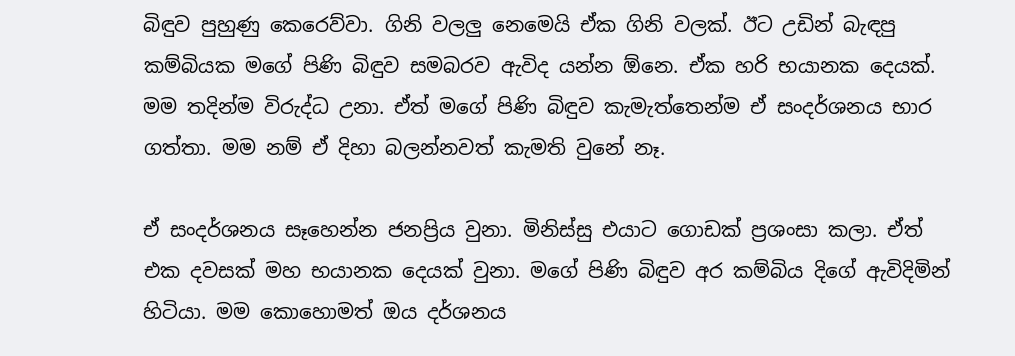බිඳුව පුහුණු කෙරෙව්වා. ගිනි වලලු නෙමෙයි ඒක ගිනි වලක්. ඊට උඩින් බැඳපු කම්බියක මගේ පිණි බිඳුව සමබරව ඇවිද යන්න ඕනෙ. ඒක හරි භයානක දෙයක්. මම තදින්ම විරුද්ධ උනා. ඒත් මගේ පිණි බිඳුව කැමැත්තෙන්ම ඒ සංදර්ශනය භාර ගත්තා. මම නම් ඒ දිහා බලන්නවත් කැමති වුනේ නෑ.

ඒ සංදර්ශනය සෑහෙන්න ජනප්‍රිය වුනා. මිනිස්සු එයාට ගොඩක් ප්‍රශංසා කලා. ඒත් එක දවසක් මහ භයානක දෙයක් වුනා. මගේ පිණි බිඳුව අර කම්බිය දිගේ ඇවිදිමින් හිටියා. මම කොහොමත් ඔය දර්ශනය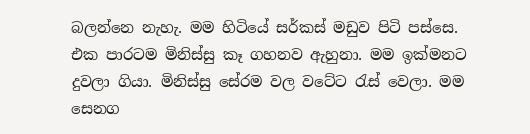බලන්නෙ නැහැ. මම හිටියේ සර්කස් මඩුව පිටි පස්සෙ. එක පාරටම මිනිස්සු කෑ ගහනව ඇහුනා. මම ඉක්මනට දුවලා ගියා. මිනිස්සු සේරම වල වටේට රැස් වෙලා. මම සෙනග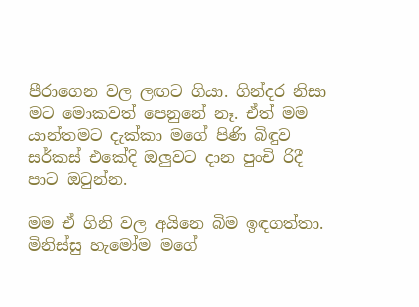පීරාගෙන වල ලඟට ගියා. ගින්දර නිසා මට මොකවත් පෙනුනේ නෑ. ඒත් මම යාන්තමට දැක්කා මගේ පිණි බිඳුව සර්කස් එකේදි ඔලුවට දාන පුංචි රිදී පාට ඔටුන්න.

මම ඒ ගිනි වල අයිනෙ බිම ඉඳගත්තා. මිනිස්සු හැමෝම මගේ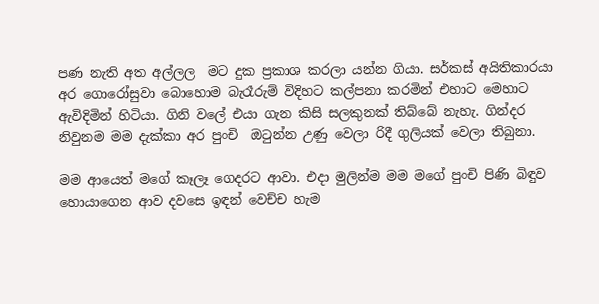පණ නැති අත අල්ලල  මට දුක ප්‍රකාශ කරලා යන්න ගියා. සර්කස් අයිතිකාරයා අර ගොරෝසුවා බොහොම බැරෑරුම් විදිහට කල්පනා කරමින් එහාට මෙහාට ඇවිදිමින් හිටියා. ගිනි වලේ එයා ගැන කිසි සලකුනක් තිබ්බේ නැහැ. ගින්දර නිවුනම මම දැක්කා අර පුංචි  ඔටුන්න උණු වෙලා රිදී ගුලියක් වෙලා තිබුනා.

මම ආයෙත් මගේ කෑලෑ ගෙදරට ආවා. එදා මුලින්ම මම මගේ පුංචි පිණි බිඳුව හොයාගෙන ආව දවසෙ ඉඳන් වෙච්ච හැම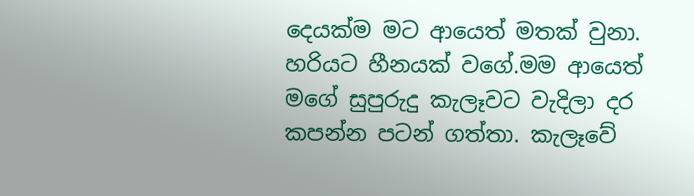දෙයක්ම මට ආයෙත් මතක් වුනා. හරියට හීනයක් වගේ.මම ආයෙත් මගේ සුපුරුදු කැලෑවට වැදිලා දර කපන්න පටන් ගත්තා. කැලෑවේ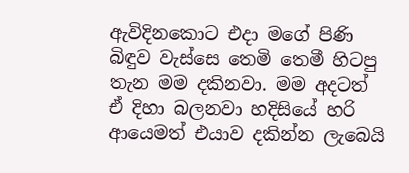ඇවිදිනකොට එදා මගේ පිණි බිඳුව වැස්සෙ තෙමි තෙමී හිටපු තැන මම දකිනවා. මම අදටත් ඒ දිහා බලනවා හදිසියේ හරි ආයෙමත් එයාව දකින්න ලැබෙයි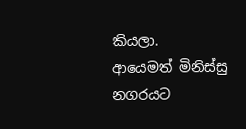කියලා.
ආයෙමත් මිනිස්සු නගරයට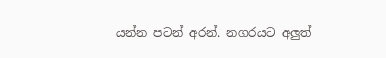යන්න පටන් අරන්. නගරයට අලුත්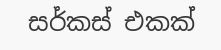සර්කස් එකක්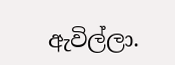ඇවිල්ලා.